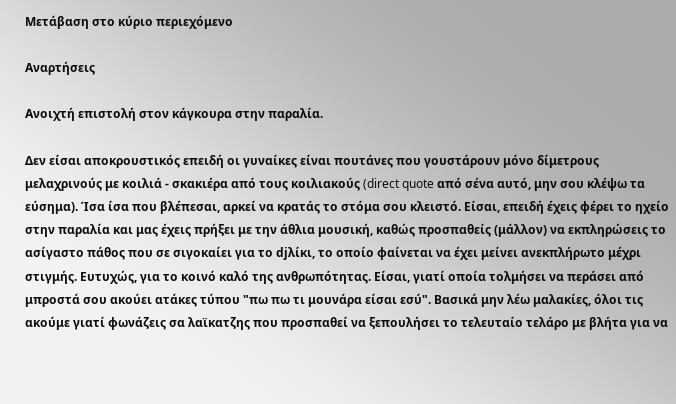Μετάβαση στο κύριο περιεχόμενο

Αναρτήσεις

Ανοιχτή επιστολή στον κάγκουρα στην παραλία.

Δεν είσαι αποκρουστικός επειδή οι γυναίκες είναι πουτάνες που γουστάρουν μόνο δίμετρους μελαχρινούς με κοιλιά - σκακιέρα από τους κοιλιακούς (direct quote από σένα αυτό, μην σου κλέψω τα εύσημα). Ίσα ίσα που βλέπεσαι, αρκεί να κρατάς το στόμα σου κλειστό. Είσαι, επειδή έχεις φέρει το ηχείο στην παραλία και μας έχεις πρήξει με την άθλια μουσική, καθώς προσπαθείς (μάλλον) να εκπληρώσεις το ασίγαστο πάθος που σε σιγοκαίει για το djλίκι, το οποίο φαίνεται να έχει μείνει ανεκπλήρωτο μέχρι στιγμής. Ευτυχώς, για το κοινό καλό της ανθρωπότητας. Είσαι, γιατί οποία τολμήσει να περάσει από μπροστά σου ακούει ατάκες τύπου "πω πω τι μουνάρα είσαι εσύ". Βασικά μην λέω μαλακίες, όλοι τις ακούμε γιατί φωνάζεις σα λαϊκατζης που προσπαθεί να ξεπουλήσει το τελευταίο τελάρο με βλήτα για να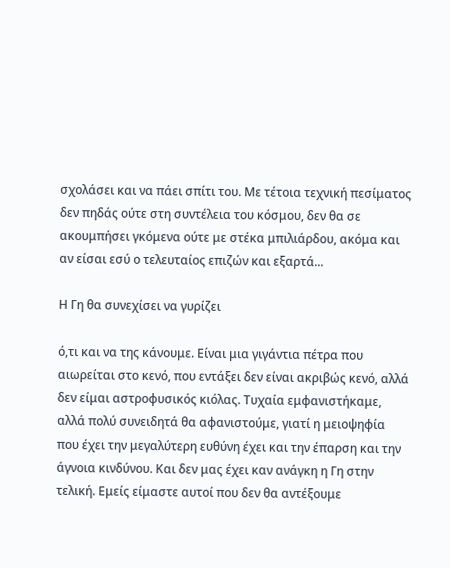σχολάσει και να πάει σπίτι του. Με τέτοια τεχνική πεσίματος δεν πηδάς ούτε στη συντέλεια του κόσμου, δεν θα σε ακουμπήσει γκόμενα ούτε με στέκα μπιλιάρδου, ακόμα και αν είσαι εσύ ο τελευταίος επιζών και εξαρτά...

Η Γη θα συνεχίσει να γυρίζει

ό,τι και να της κάνουμε. Είναι μια γιγάντια πέτρα που αιωρείται στο κενό, που εντάξει δεν είναι ακριβώς κενό, αλλά δεν είμαι αστροφυσικός κιόλας. Τυχαία εμφανιστήκαμε, αλλά πολύ συνειδητά θα αφανιστούμε, γιατί η μειοψηφία που έχει την μεγαλύτερη ευθύνη έχει και την έπαρση και την άγνοια κινδύνου. Και δεν μας έχει καν ανάγκη η Γη στην τελική. Εμείς είμαστε αυτοί που δεν θα αντέξουμε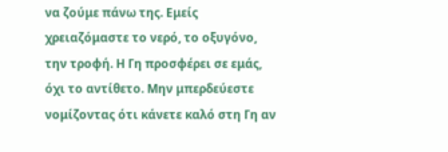να ζούμε πάνω της. Εμείς χρειαζόμαστε το νερό, το οξυγόνο, την τροφή. Η Γη προσφέρει σε εμάς, όχι το αντίθετο. Μην μπερδεύεστε νομίζοντας ότι κάνετε καλό στη Γη αν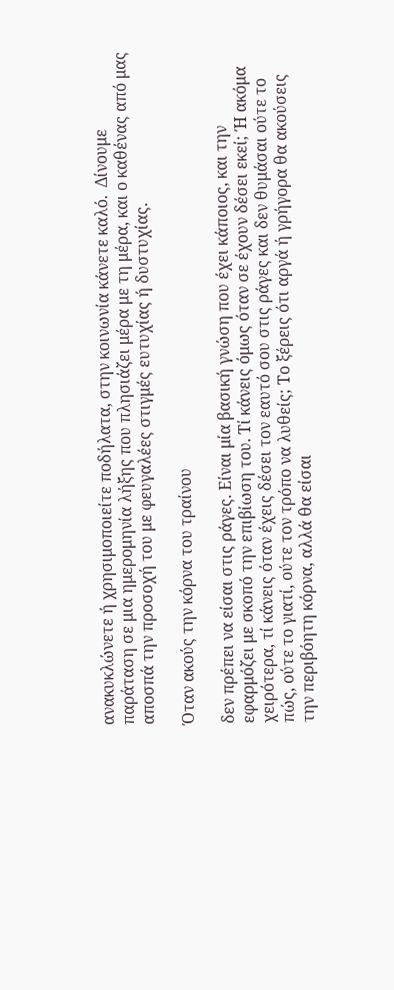ανακυκλώνετε ή χρησιμοποιείτε ποδήλατα, στην κοινωνία κάνετε καλό.  Δίνουμε παράταση σε μια ημερομηνία λήξης που πλησιάζει μέρα με τη μέρα, και ο καθένας από μας αποσπά την προσοχή του με φευγαλέες στιγμές ευτυχίας ή δυστυχίας.

Όταν ακούς την κόρνα του τραίνου

δεν πρέπει να είσαι στις ράγες. Είναι μία βασική γνώση που έχει κάποιος, και την εφαρμόζει με σκοπό την επιβίωση του. Τί κάνεις όμως όταν σε έχουν δέσει εκεί; Ή ακόμα χειρότερα, τί κάνεις όταν έχεις δέσει τον εαυτό σου στις ράγες και δεν θυμάσαι ούτε το πώς, ούτε το γιατί, ούτε τον τρόπο να λυθείς; Το ξέρεις ότι αργά ή γρήγορα θα ακούσεις την περιβόητη κόρνα, αλλά θα είσαι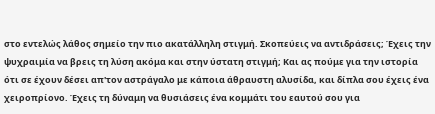στο εντελώς λάθος σημείο την πιο ακατάλληλη στιγμή. Σκοπεύεις να αντιδράσεις; Έχεις την ψυχραιμία να βρεις τη λύση ακόμα και στην ύστατη στιγμή; Και ας πούμε για την ιστορία ότι σε έχουν δέσει απ'τον αστράγαλο με κάποια άθραυστη αλυσίδα, και δίπλα σου έχεις ένα χειροπρίονο. Έχεις τη δύναμη να θυσιάσεις ένα κομμάτι του εαυτού σου για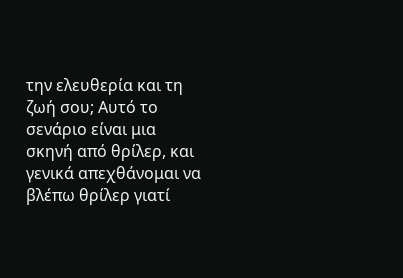την ελευθερία και τη ζωή σου; Αυτό το σενάριο είναι μια σκηνή από θρίλερ, και γενικά απεχθάνομαι να βλέπω θρίλερ γιατί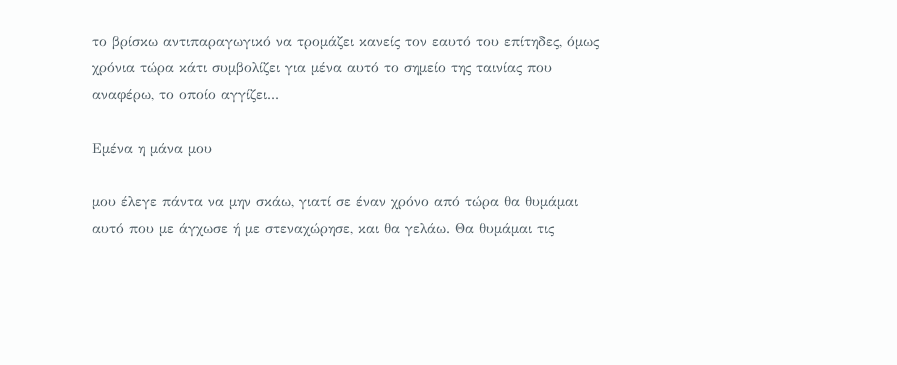το βρίσκω αντιπαραγωγικό να τρομάζει κανείς τον εαυτό του επίτηδες, όμως χρόνια τώρα κάτι συμβολίζει για μένα αυτό το σημείο της ταινίας που αναφέρω, το οποίο αγγίζει...

Εμένα η μάνα μου

μου έλεγε πάντα να μην σκάω, γιατί σε έναν χρόνο από τώρα θα θυμάμαι αυτό που με άγχωσε ή με στεναχώρησε, και θα γελάω. Θα θυμάμαι τις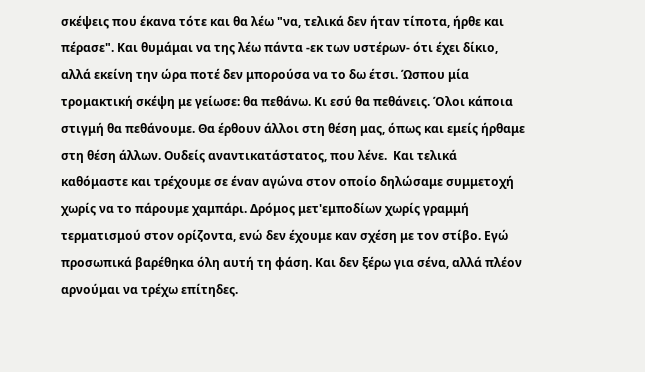σκέψεις που έκανα τότε και θα λέω "να, τελικά δεν ήταν τίποτα, ήρθε και πέρασε". Και θυμάμαι να της λέω πάντα -εκ των υστέρων- ότι έχει δίκιο, αλλά εκείνη την ώρα ποτέ δεν μπορούσα να το δω έτσι. Ώσπου μία τρομακτική σκέψη με γείωσε: θα πεθάνω. Κι εσύ θα πεθάνεις. Όλοι κάποια στιγμή θα πεθάνουμε. Θα έρθουν άλλοι στη θέση μας, όπως και εμείς ήρθαμε στη θέση άλλων. Ουδείς αναντικατάστατος, που λένε.  Και τελικά καθόμαστε και τρέχουμε σε έναν αγώνα στον οποίο δηλώσαμε συμμετοχή χωρίς να το πάρουμε χαμπάρι. Δρόμος μετ'εμποδίων χωρίς γραμμή τερματισμού στον ορίζοντα, ενώ δεν έχουμε καν σχέση με τον στίβο. Εγώ προσωπικά βαρέθηκα όλη αυτή τη φάση. Και δεν ξέρω για σένα, αλλά πλέον αρνούμαι να τρέχω επίτηδες.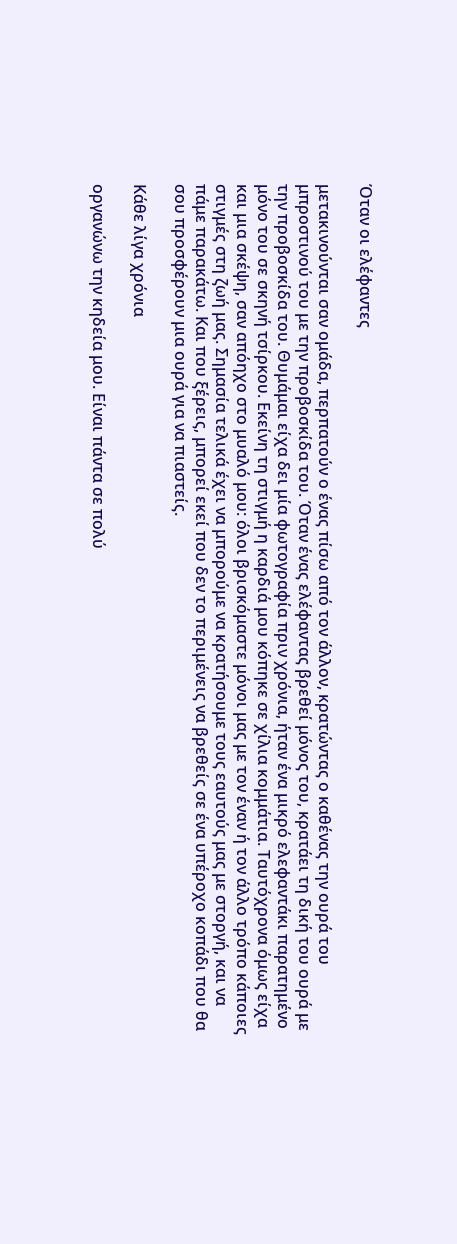Όταν οι ελέφαντες

μετακινούνται σαν ομάδα, περπατούν ο ένας πίσω από τον άλλον, κρατώντας ο καθένας την ουρά του μπροστινού του με την προβοσκίδα του. Όταν ένας ελέφαντας βρεθεί μόνος του, κρατάει τη δική του ουρά με την προβοσκίδα του. Θυμάμαι είχα δει μία φωτογραφία πριν χρόνια, ήταν ένα μικρό ελεφαντάκι παρατημένο μόνο του σε σκηνή τσίρκου. Εκείνη τη στιγμή η καρδιά μου κόπηκε σε χίλια κομμάτια. Ταυτόχρονα όμως είχα και μια σκέψη, σαν απόηχο στο μυαλό μου: όλοι βρισκόμαστε μόνοι μας με τον έναν ή τον άλλο τρόπο κάποιες στιγμές στη ζωή μας. Σημασία τελικά έχει να μπορούμε να κρατήσουμε τους εαυτούς μας με στοργή, και να πάμε παρακάτω. Και που ξέρεις, μπορεί εκεί που δεν το περιμένεις να βρεθείς σε ένα υπέροχο κοπάδι που θα σου προσφέρουν μια ουρά για να πιαστείς.

Κάθε λίγα χρόνια

οργανώνω την κηδεία μου. Είναι πάντα σε πολύ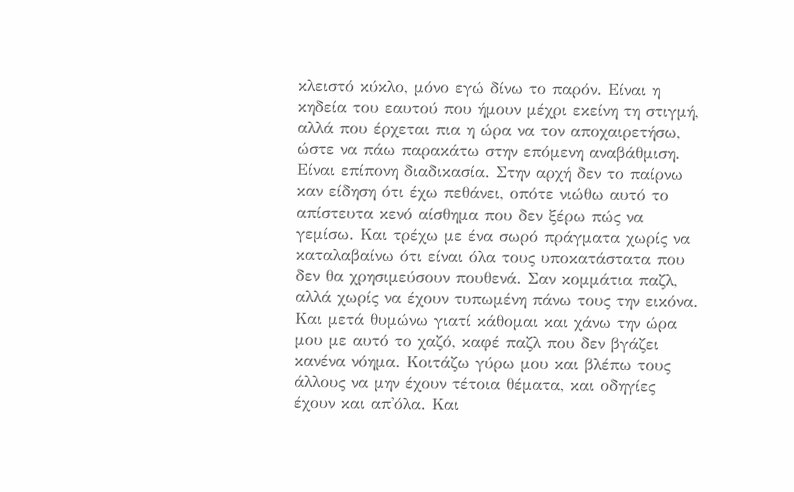κλειστό κύκλο, μόνο εγώ δίνω το παρόν. Είναι η κηδεία του εαυτού που ήμουν μέχρι εκείνη τη στιγμή, αλλά που έρχεται πια η ώρα να τον αποχαιρετήσω, ώστε να πάω παρακάτω στην επόμενη αναβάθμιση. Είναι επίπονη διαδικασία. Στην αρχή δεν το παίρνω καν είδηση ότι έχω πεθάνει, οπότε νιώθω αυτό το απίστευτα κενό αίσθημα που δεν ξέρω πώς να γεμίσω. Και τρέχω με ένα σωρό πράγματα χωρίς να καταλαβαίνω ότι είναι όλα τους υποκατάστατα που δεν θα χρησιμεύσουν πουθενά. Σαν κομμάτια παζλ, αλλά χωρίς να έχουν τυπωμένη πάνω τους την εικόνα. Και μετά θυμώνω γιατί κάθομαι και χάνω την ώρα μου με αυτό το χαζό, καφέ παζλ που δεν βγάζει κανένα νόημα. Κοιτάζω γύρω μου και βλέπω τους άλλους να μην έχουν τέτοια θέματα, και οδηγίες έχουν και απ'όλα. Και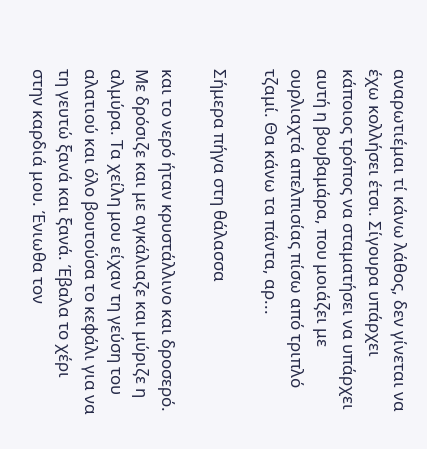αναρωτιέμαι τί κάνω λάθος, δεν γίνεται να έχω κολλήσει έτσι. Σίγουρα υπάρχει κάποιος τρόπος να σταματήσει να υπάρχει αυτή η βουβαμάρα, που μοιάζει με ουρλιαχτά απελπισίας πίσω από τριπλό τζαμί. Θα κάνω τα πάντα, αρ...

Σήμερα πήγα στη θάλασσα

και το νερό ήταν κρυστάλλινο και δροσερό. Με δρόσιζε και με αγκάλιαζε και μύριζε η αλμύρα. Τα χείλη μου είχαν τη γεύση του αλατιού και όλο βουτούσα το κεφάλι για να τη γευτώ ξανά και ξανά. Έβαλα το χέρι στην καρδιά μου. Ένιωθα τον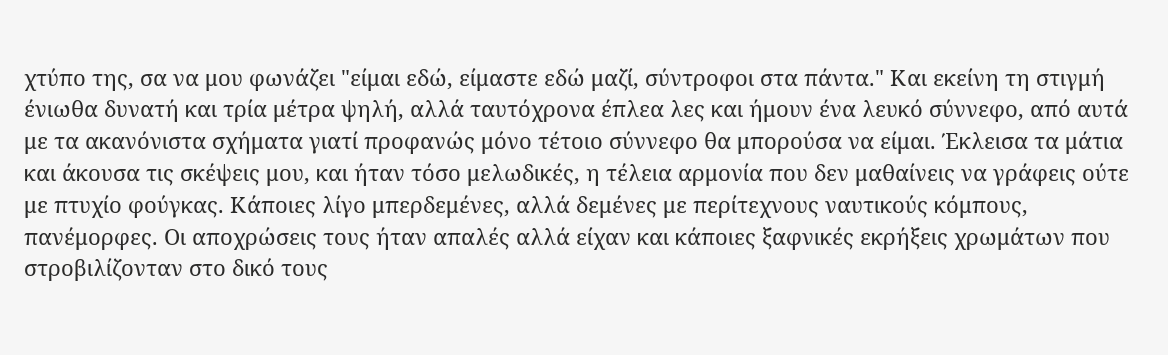χτύπο της, σα να μου φωνάζει "είμαι εδώ, είμαστε εδώ μαζί, σύντροφοι στα πάντα." Και εκείνη τη στιγμή ένιωθα δυνατή και τρία μέτρα ψηλή, αλλά ταυτόχρονα έπλεα λες και ήμουν ένα λευκό σύννεφο, από αυτά με τα ακανόνιστα σχήματα γιατί προφανώς μόνο τέτοιο σύννεφο θα μπορούσα να είμαι. Έκλεισα τα μάτια και άκουσα τις σκέψεις μου, και ήταν τόσο μελωδικές, η τέλεια αρμονία που δεν μαθαίνεις να γράφεις ούτε με πτυχίο φούγκας. Κάποιες λίγο μπερδεμένες, αλλά δεμένες με περίτεχνους ναυτικούς κόμπους, πανέμορφες. Οι αποχρώσεις τους ήταν απαλές αλλά είχαν και κάποιες ξαφνικές εκρήξεις χρωμάτων που στροβιλίζονταν στο δικό τους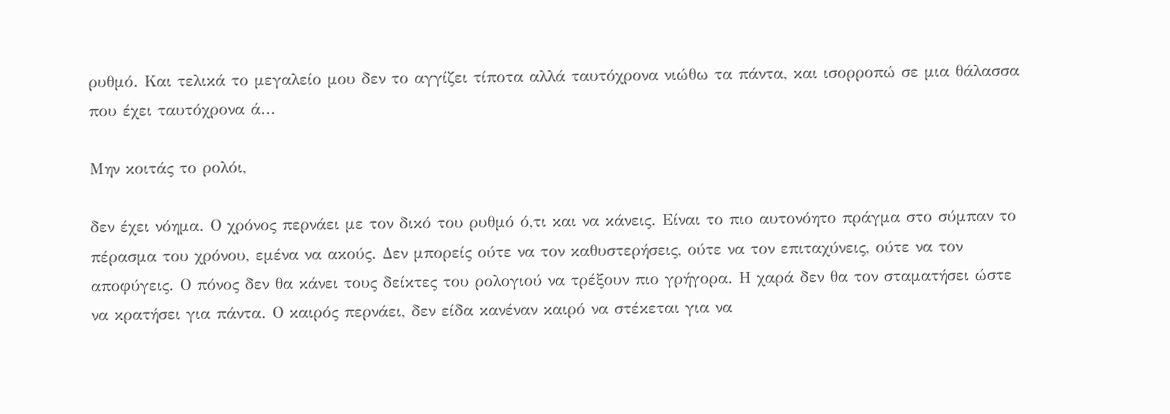ρυθμό. Και τελικά το μεγαλείο μου δεν το αγγίζει τίποτα αλλά ταυτόχρονα νιώθω τα πάντα, και ισορροπώ σε μια θάλασσα που έχει ταυτόχρονα ά...

Μην κοιτάς το ρολόι,

δεν έχει νόημα. Ο χρόνος περνάει με τον δικό του ρυθμό ό,τι και να κάνεις. Είναι το πιο αυτονόητο πράγμα στο σύμπαν το πέρασμα του χρόνου, εμένα να ακούς. Δεν μπορείς ούτε να τον καθυστερήσεις, ούτε να τον επιταχύνεις, ούτε να τον αποφύγεις. Ο πόνος δεν θα κάνει τους δείκτες του ρολογιού να τρέξουν πιο γρήγορα. Η χαρά δεν θα τον σταματήσει ώστε να κρατήσει για πάντα. Ο καιρός περνάει, δεν είδα κανέναν καιρό να στέκεται για να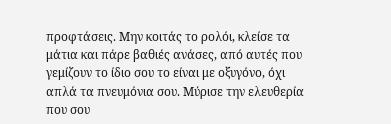προφτάσεις. Μην κοιτάς το ρολόι, κλείσε τα μάτια και πάρε βαθιές ανάσες, από αυτές που γεμίζουν το ίδιο σου το είναι με οξυγόνο, όχι απλά τα πνευμόνια σου. Μύρισε την ελευθερία που σου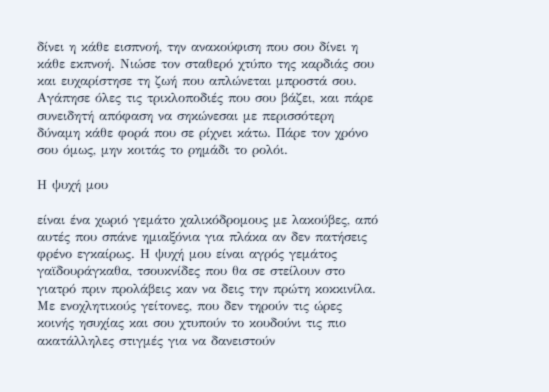δίνει η κάθε εισπνοή, την ανακούφιση που σου δίνει η κάθε εκπνοή. Νιώσε τον σταθερό χτύπο της καρδιάς σου και ευχαρίστησε τη ζωή που απλώνεται μπροστά σου. Αγάπησε όλες τις τρικλοποδιές που σου βάζει, και πάρε συνειδητή απόφαση να σηκώνεσαι με περισσότερη δύναμη κάθε φορά που σε ρίχνει κάτω. Πάρε τον χρόνο σου όμως, μην κοιτάς το ρημάδι το ρολόι.

Η ψυχή μου

είναι ένα χωριό γεμάτο χαλικόδρομους με λακούβες, από αυτές που σπάνε ημιαξόνια για πλάκα αν δεν πατήσεις φρένο εγκαίρως. Η ψυχή μου είναι αγρός γεμάτος γαϊδουράγκαθα, τσουκνίδες που θα σε στείλουν στο γιατρό πριν προλάβεις καν να δεις την πρώτη κοκκινίλα. Με ενοχλητικούς γείτονες, που δεν τηρούν τις ώρες κοινής ησυχίας και σου χτυπούν το κουδούνι τις πιο ακατάλληλες στιγμές για να δανειστούν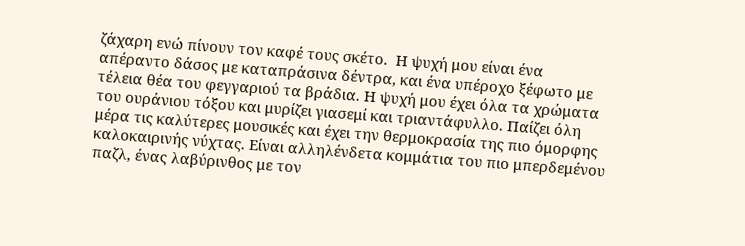ζάχαρη ενώ πίνουν τον καφέ τους σκέτο.  Η ψυχή μου είναι ένα απέραντο δάσος με καταπράσινα δέντρα, και ένα υπέροχο ξέφωτο με τέλεια θέα του φεγγαριού τα βράδια. Η ψυχή μου έχει όλα τα χρώματα του ουράνιου τόξου και μυρίζει γιασεμί και τριαντάφυλλο. Παίζει όλη μέρα τις καλύτερες μουσικές και έχει την θερμοκρασία της πιο όμορφης καλοκαιρινής νύχτας. Είναι αλληλένδετα κομμάτια του πιο μπερδεμένου παζλ, ένας λαβύρινθος με τον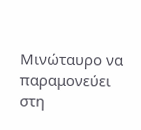Μινώταυρο να παραμονεύει στη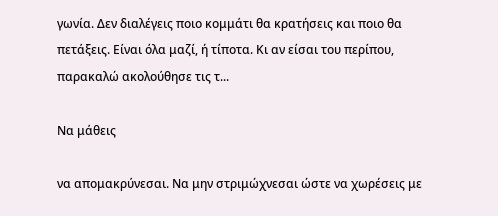γωνία. Δεν διαλέγεις ποιο κομμάτι θα κρατήσεις και ποιο θα πετάξεις. Είναι όλα μαζί, ή τίποτα. Κι αν είσαι του περίπου, παρακαλώ ακολούθησε τις τ...

Να μάθεις

να απομακρύνεσαι. Να μην στριμώχνεσαι ώστε να χωρέσεις με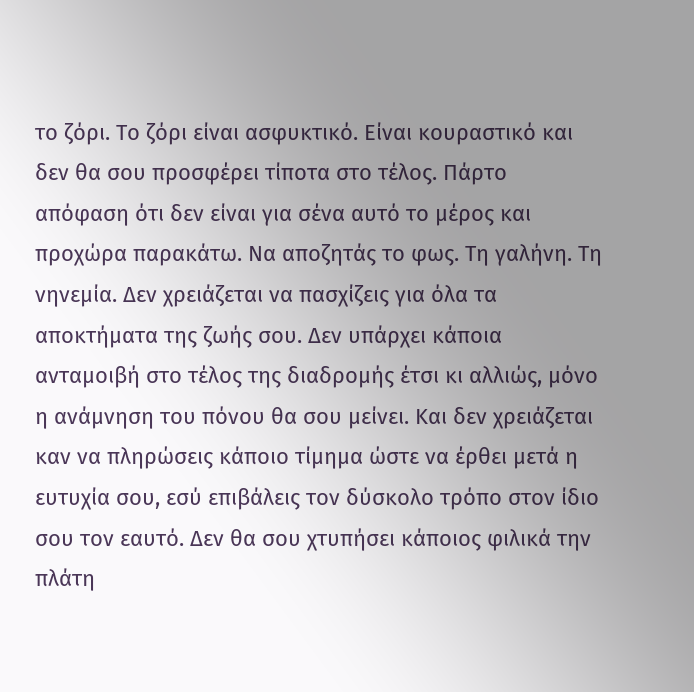το ζόρι. Το ζόρι είναι ασφυκτικό. Είναι κουραστικό και δεν θα σου προσφέρει τίποτα στο τέλος. Πάρτο απόφαση ότι δεν είναι για σένα αυτό το μέρος και προχώρα παρακάτω. Να αποζητάς το φως. Τη γαλήνη. Τη νηνεμία. Δεν χρειάζεται να πασχίζεις για όλα τα αποκτήματα της ζωής σου. Δεν υπάρχει κάποια ανταμοιβή στο τέλος της διαδρομής έτσι κι αλλιώς, μόνο η ανάμνηση του πόνου θα σου μείνει. Και δεν χρειάζεται καν να πληρώσεις κάποιο τίμημα ώστε να έρθει μετά η ευτυχία σου, εσύ επιβάλεις τον δύσκολο τρόπο στον ίδιο σου τον εαυτό. Δεν θα σου χτυπήσει κάποιος φιλικά την πλάτη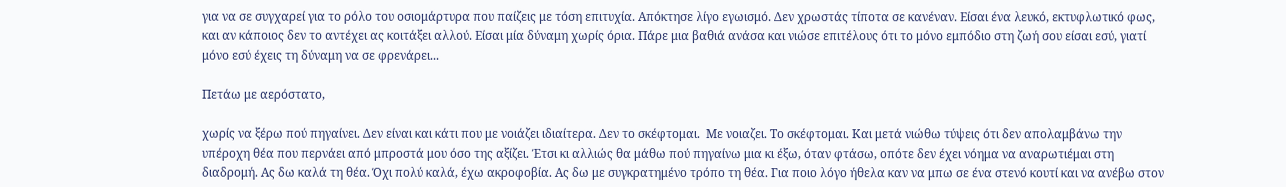για να σε συγχαρεί για το ρόλο του οσιομάρτυρα που παίζεις με τόση επιτυχία. Απόκτησε λίγο εγωισμό. Δεν χρωστάς τίποτα σε κανέναν. Είσαι ένα λευκό, εκτυφλωτικό φως, και αν κάποιος δεν το αντέχει ας κοιτάξει αλλού. Είσαι μία δύναμη χωρίς όρια. Πάρε μια βαθιά ανάσα και νιώσε επιτέλους ότι το μόνο εμπόδιο στη ζωή σου είσαι εσύ, γιατί μόνο εσύ έχεις τη δύναμη να σε φρενάρει...

Πετάω με αερόστατο,

χωρίς να ξέρω πού πηγαίνει. Δεν είναι και κάτι που με νοιάζει ιδιαίτερα. Δεν το σκέφτομαι.  Με νοιαζει. Το σκέφτομαι. Και μετά νιώθω τύψεις ότι δεν απολαμβάνω την υπέροχη θέα που περνάει από μπροστά μου όσο της αξίζει. Έτσι κι αλλιώς θα μάθω πού πηγαίνω μια κι έξω, όταν φτάσω, οπότε δεν έχει νόημα να αναρωτιέμαι στη διαδρομή. Ας δω καλά τη θέα. Όχι πολύ καλά, έχω ακροφοβία. Ας δω με συγκρατημένο τρόπο τη θέα. Για ποιο λόγο ήθελα καν να μπω σε ένα στενό κουτί και να ανέβω στον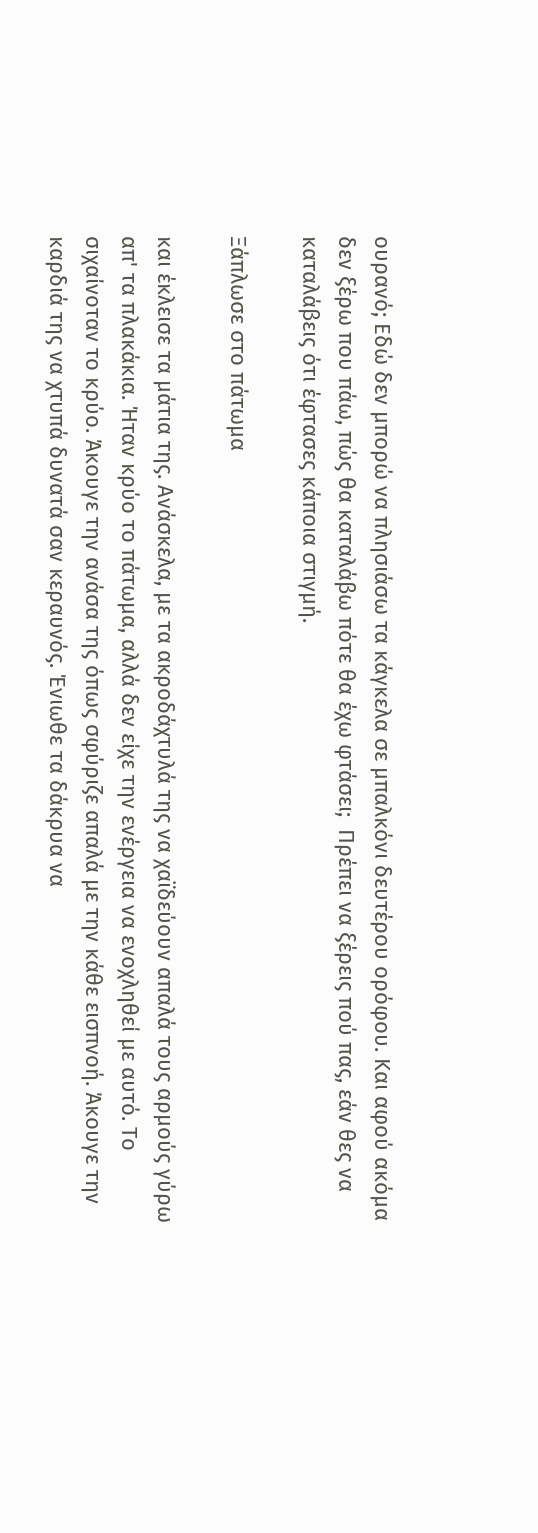ουρανό; Εδώ δεν μπορώ να πλησιάσω τα κάγκελα σε μπαλκόνι δευτέρου ορόφου. Και αφού ακόμα δεν ξέρω που πάω, πώς θα καταλάβω πότε θα έχω φτάσει;  Πρέπει να ξέρεις πού πας, εάν θες να καταλάβεις ότι έφτασες κάποια στιγμή.

Ξάπλωσε στο πάτωμα

και έκλεισε τα μάτια της. Ανάσκελα, με τα ακροδάχτυλά της να χαϊδεύουν απαλά τους αρμούς γύρω απ' τα πλακάκια. Ήταν κρύο το πάτωμα, αλλά δεν είχε την ενέργεια να ενοχληθεί με αυτό. Το σιχαίνοταν το κρύο. Άκουγε την ανάσα της όπως σφύριζε απαλά με την κάθε εισπνοή. Άκουγε την καρδιά της να χτυπά δυνατά σαν κεραυνός. Ένιωθε τα δάκρυα να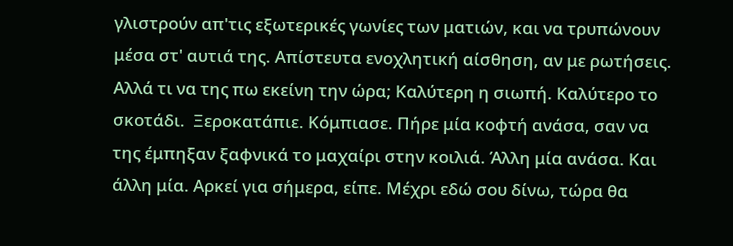γλιστρούν απ'τις εξωτερικές γωνίες των ματιών, και να τρυπώνουν μέσα στ' αυτιά της. Απίστευτα ενοχλητική αίσθηση, αν με ρωτήσεις. Αλλά τι να της πω εκείνη την ώρα; Καλύτερη η σιωπή. Καλύτερο το σκοτάδι.  Ξεροκατάπιε. Κόμπιασε. Πήρε μία κοφτή ανάσα, σαν να της έμπηξαν ξαφνικά το μαχαίρι στην κοιλιά. Άλλη μία ανάσα. Και άλλη μία. Αρκεί για σήμερα, είπε. Μέχρι εδώ σου δίνω, τώρα θα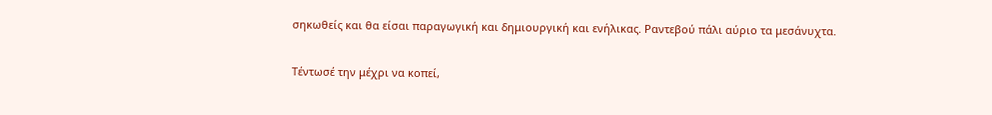σηκωθείς και θα είσαι παραγωγική και δημιουργική και ενήλικας. Ραντεβού πάλι αύριο τα μεσάνυχτα.

Τέντωσέ την μέχρι να κοπεί,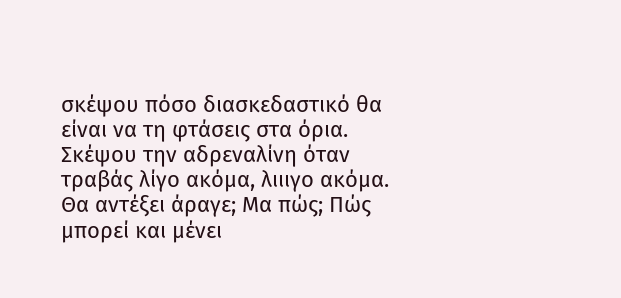σκέψου πόσο διασκεδαστικό θα είναι να τη φτάσεις στα όρια. Σκέψου την αδρεναλίνη όταν τραβάς λίγο ακόμα, λιιιγο ακόμα. Θα αντέξει άραγε; Μα πώς; Πώς μπορεί και μένει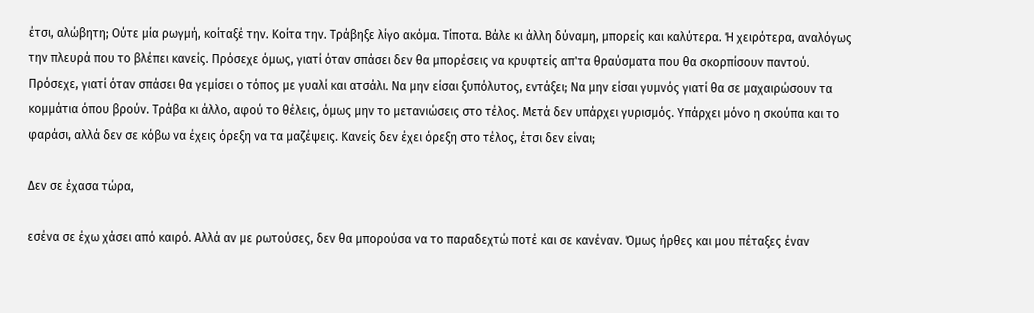έτσι, αλώβητη; Ούτε μία ρωγμή, κοίταξέ την. Κοίτα την. Τράβηξε λίγο ακόμα. Τίποτα. Βάλε κι άλλη δύναμη, μπορείς και καλύτερα. Ή χειρότερα, αναλόγως την πλευρά που το βλέπει κανείς. Πρόσεχε όμως, γιατί όταν σπάσει δεν θα μπορέσεις να κρυφτείς απ'τα θραύσματα που θα σκορπίσουν παντού. Πρόσεχε, γιατί όταν σπάσει θα γεμίσει ο τόπος με γυαλί και ατσάλι. Να μην είσαι ξυπόλυτος, εντάξει; Να μην είσαι γυμνός γιατί θα σε μαχαιρώσουν τα κομμάτια όπου βρούν. Τράβα κι άλλο, αφού το θέλεις, όμως μην το μετανιώσεις στο τέλος. Μετά δεν υπάρχει γυρισμός. Υπάρχει μόνο η σκούπα και το φαράσι, αλλά δεν σε κόβω να έχεις όρεξη να τα μαζέψεις. Κανείς δεν έχει όρεξη στο τέλος, έτσι δεν είναι;

Δεν σε έχασα τώρα,

εσένα σε έχω χάσει από καιρό. Αλλά αν με ρωτούσες, δεν θα μπορούσα να το παραδεχτώ ποτέ και σε κανέναν. Όμως ήρθες και μου πέταξες έναν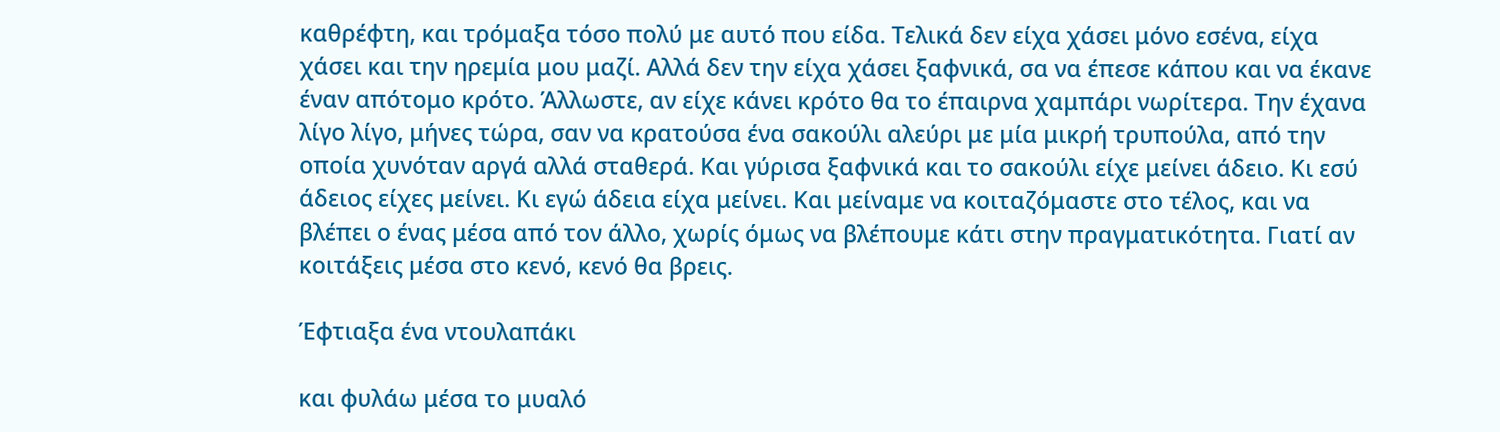καθρέφτη, και τρόμαξα τόσο πολύ με αυτό που είδα. Τελικά δεν είχα χάσει μόνο εσένα, είχα χάσει και την ηρεμία μου μαζί. Αλλά δεν την είχα χάσει ξαφνικά, σα να έπεσε κάπου και να έκανε έναν απότομο κρότο. Άλλωστε, αν είχε κάνει κρότο θα το έπαιρνα χαμπάρι νωρίτερα. Την έχανα λίγο λίγο, μήνες τώρα, σαν να κρατούσα ένα σακούλι αλεύρι με μία μικρή τρυπούλα, από την οποία χυνόταν αργά αλλά σταθερά. Και γύρισα ξαφνικά και το σακούλι είχε μείνει άδειο. Κι εσύ άδειος είχες μείνει. Κι εγώ άδεια είχα μείνει. Και μείναμε να κοιταζόμαστε στο τέλος, και να βλέπει ο ένας μέσα από τον άλλο, χωρίς όμως να βλέπουμε κάτι στην πραγματικότητα. Γιατί αν κοιτάξεις μέσα στο κενό, κενό θα βρεις.

Έφτιαξα ένα ντουλαπάκι

και φυλάω μέσα το μυαλό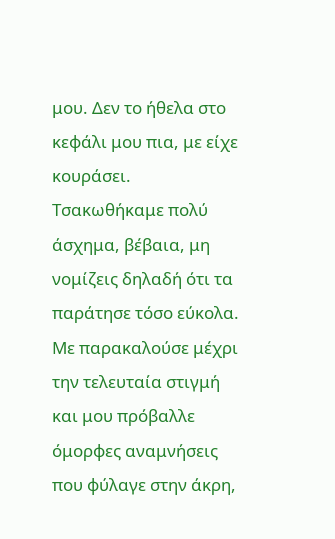μου. Δεν το ήθελα στο κεφάλι μου πια, με είχε κουράσει. Τσακωθήκαμε πολύ άσχημα, βέβαια, μη νομίζεις δηλαδή ότι τα παράτησε τόσο εύκολα. Με παρακαλούσε μέχρι την τελευταία στιγμή και μου πρόβαλλε όμορφες αναμνήσεις που φύλαγε στην άκρη,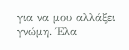για να μου αλλάξει γνώμη. Έλα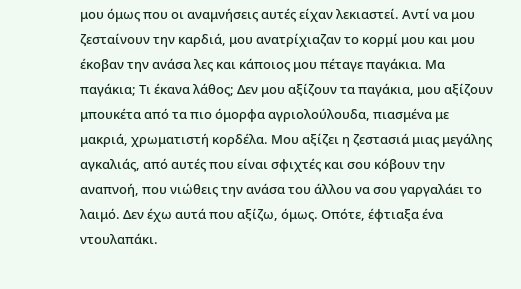μου όμως που οι αναμνήσεις αυτές είχαν λεκιαστεί. Αντί να μου ζεσταίνουν την καρδιά, μου ανατρίχιαζαν το κορμί μου και μου έκοβαν την ανάσα λες και κάποιος μου πέταγε παγάκια. Μα παγάκια; Τι έκανα λάθος; Δεν μου αξίζουν τα παγάκια, μου αξίζουν μπουκέτα από τα πιο όμορφα αγριολούλουδα, πιασμένα με μακριά, χρωματιστή κορδέλα. Μου αξίζει η ζεστασιά μιας μεγάλης αγκαλιάς, από αυτές που είναι σφιχτές και σου κόβουν την αναπνοή, που νιώθεις την ανάσα του άλλου να σου γαργαλάει το λαιμό. Δεν έχω αυτά που αξίζω, όμως. Οπότε, έφτιαξα ένα ντουλαπάκι.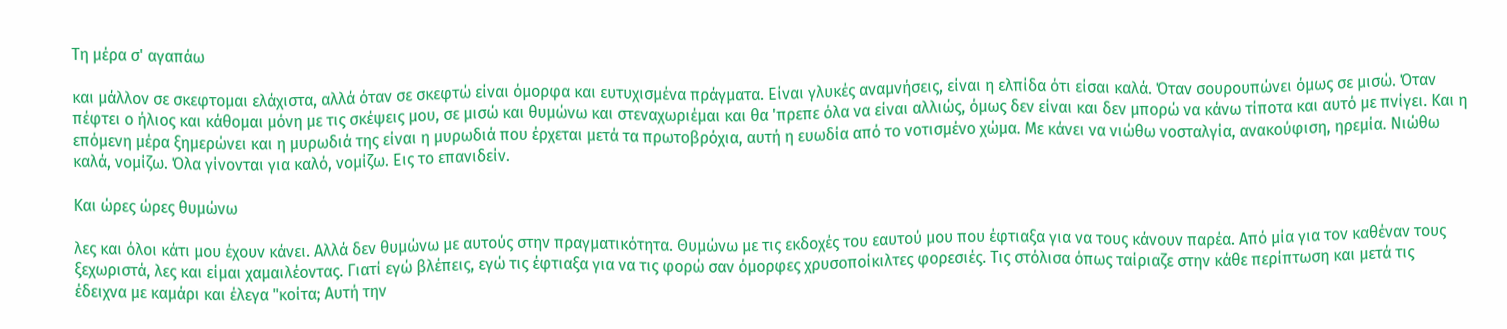Τη μέρα σ' αγαπάω

και μάλλον σε σκεφτομαι ελάχιστα, αλλά όταν σε σκεφτώ είναι όμορφα και ευτυχισμένα πράγματα. Είναι γλυκές αναμνήσεις, είναι η ελπίδα ότι είσαι καλά. Όταν σουρουπώνει όμως σε μισώ. Όταν πέφτει ο ήλιος και κάθομαι μόνη με τις σκέψεις μου, σε μισώ και θυμώνω και στεναχωριέμαι και θα 'πρεπε όλα να είναι αλλιώς, όμως δεν είναι και δεν μπορώ να κάνω τίποτα και αυτό με πνίγει. Και η επόμενη μέρα ξημερώνει και η μυρωδιά της είναι η μυρωδιά που έρχεται μετά τα πρωτοβρόχια, αυτή η ευωδία από το νοτισμένο χώμα. Με κάνει να νιώθω νοσταλγία, ανακούφιση, ηρεμία. Νιώθω καλά, νομίζω. Όλα γίνονται για καλό, νομίζω. Εις το επανιδείν.

Και ώρες ώρες θυμώνω

λες και όλοι κάτι μου έχουν κάνει. Αλλά δεν θυμώνω με αυτούς στην πραγματικότητα. Θυμώνω με τις εκδοχές του εαυτού μου που έφτιαξα για να τους κάνουν παρέα. Από μία για τον καθέναν τους ξεχωριστά, λες και είμαι χαμαιλέοντας. Γιατί εγώ βλέπεις, εγώ τις έφτιαξα για να τις φορώ σαν όμορφες χρυσοποίκιλτες φορεσιές. Τις στόλισα όπως ταίριαζε στην κάθε περίπτωση και μετά τις έδειχνα με καμάρι και έλεγα "κοίτα; Αυτή την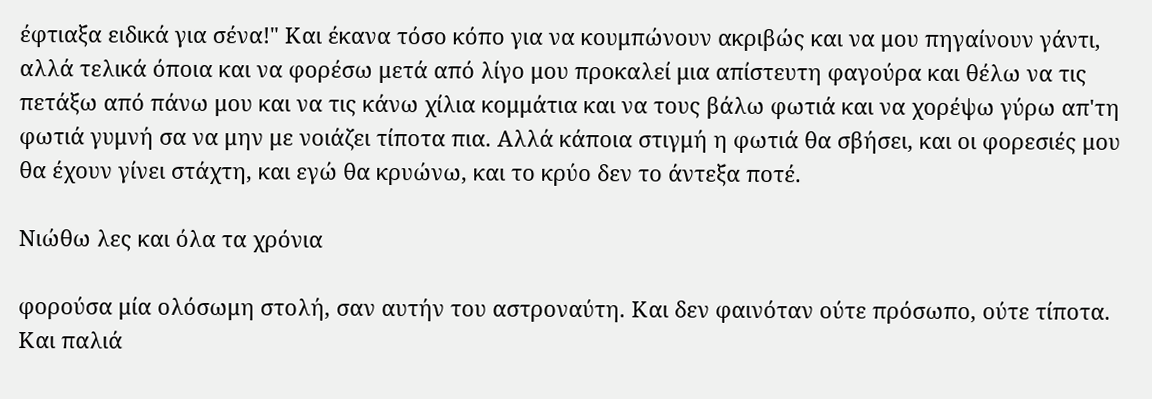έφτιαξα ειδικά για σένα!" Και έκανα τόσο κόπο για να κουμπώνουν ακριβώς και να μου πηγαίνουν γάντι, αλλά τελικά όποια και να φορέσω μετά από λίγο μου προκαλεί μια απίστευτη φαγούρα και θέλω να τις πετάξω από πάνω μου και να τις κάνω χίλια κομμάτια και να τους βάλω φωτιά και να χορέψω γύρω απ'τη φωτιά γυμνή σα να μην με νοιάζει τίποτα πια. Αλλά κάποια στιγμή η φωτιά θα σβήσει, και οι φορεσιές μου θα έχουν γίνει στάχτη, και εγώ θα κρυώνω, και το κρύο δεν το άντεξα ποτέ.

Νιώθω λες και όλα τα χρόνια

φορούσα μία ολόσωμη στολή, σαν αυτήν του αστροναύτη. Και δεν φαινόταν ούτε πρόσωπο, ούτε τίποτα. Και παλιά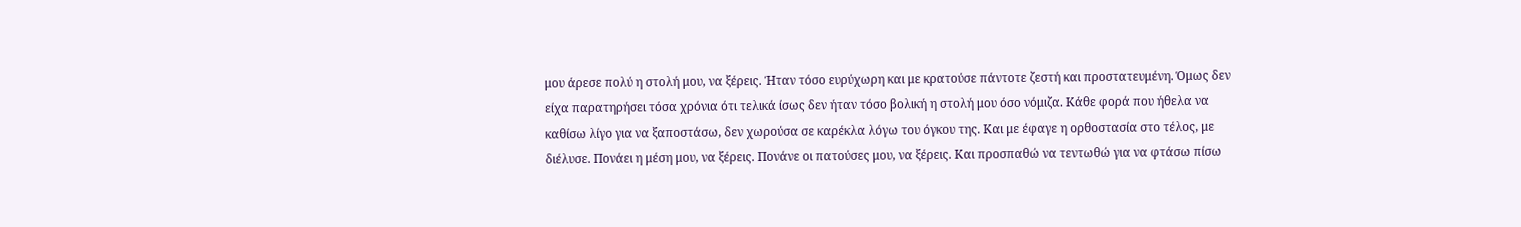μου άρεσε πολύ η στολή μου, να ξέρεις. Ήταν τόσο ευρύχωρη και με κρατούσε πάντοτε ζεστή και προστατευμένη. Όμως δεν είχα παρατηρήσει τόσα χρόνια ότι τελικά ίσως δεν ήταν τόσο βολική η στολή μου όσο νόμιζα. Κάθε φορά που ήθελα να καθίσω λίγο για να ξαποστάσω, δεν χωρούσα σε καρέκλα λόγω του όγκου της. Και με έφαγε η ορθοστασία στο τέλος, με διέλυσε. Πονάει η μέση μου, να ξέρεις. Πονάνε οι πατούσες μου, να ξέρεις. Και προσπαθώ να τεντωθώ για να φτάσω πίσω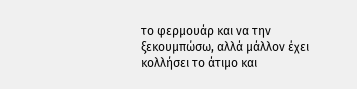το φερμουάρ και να την ξεκουμπώσω, αλλά μάλλον έχει κολλήσει το άτιμο και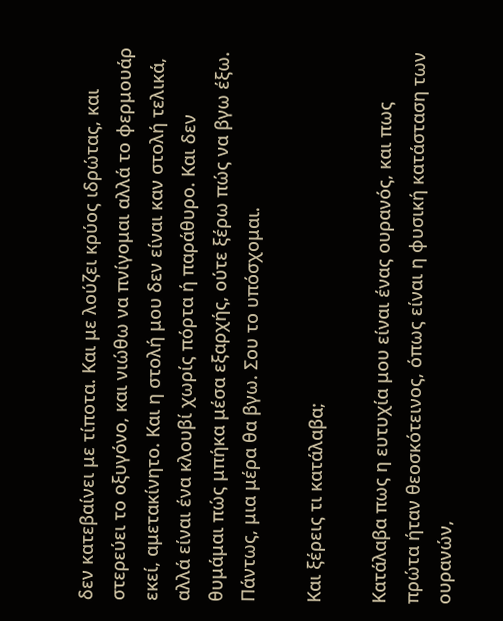δεν κατεβαίνει με τίποτα. Και με λούζει κρύος ιδρώτας, και στερεύει το οξυγόνο, και νιώθω να πνίγομαι αλλά το φερμουάρ εκεί, αμετακίνητο. Και η στολή μου δεν είναι καν στολή τελικά, αλλά είναι ένα κλουβί χωρίς πόρτα ή παράθυρο. Και δεν θυμάμαι πώς μπήκα μέσα εξαρχής, ούτε ξέρω πώς να βγω έξω. Πάντως, μια μέρα θα βγω. Σου το υπόσχομαι.

Και ξέρεις τι κατάλαβα;

Κατάλαβα πως η ευτυχία μου είναι ένας ουρανός, και πως πρώτα ήταν θεοσκότεινος, όπως είναι η φυσική κατάσταση των ουρανών,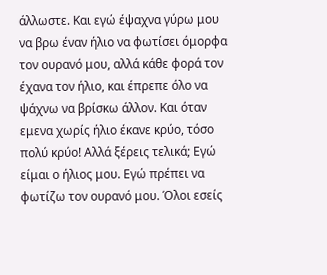άλλωστε. Και εγώ έψαχνα γύρω μου να βρω έναν ήλιο να φωτίσει όμορφα τον ουρανό μου, αλλά κάθε φορά τον έχανα τον ήλιο, και έπρεπε όλο να ψάχνω να βρίσκω άλλον. Και όταν εμενα χωρίς ήλιο έκανε κρύο, τόσο πολύ κρύο! Αλλά ξέρεις τελικά; Εγώ είμαι ο ήλιος μου. Εγώ πρέπει να φωτίζω τον ουρανό μου. Όλοι εσείς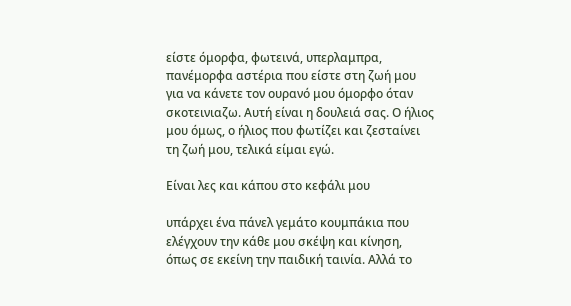είστε όμορφα, φωτεινά, υπερλαμπρα, πανέμορφα αστέρια που είστε στη ζωή μου για να κάνετε τον ουρανό μου όμορφο όταν σκοτεινιαζω. Αυτή είναι η δουλειά σας. Ο ήλιος μου όμως, ο ήλιος που φωτίζει και ζεσταίνει τη ζωή μου, τελικά είμαι εγώ.

Είναι λες και κάπου στο κεφάλι μου

υπάρχει ένα πάνελ γεμάτο κουμπάκια που ελέγχουν την κάθε μου σκέψη και κίνηση, όπως σε εκείνη την παιδική ταινία. Αλλά το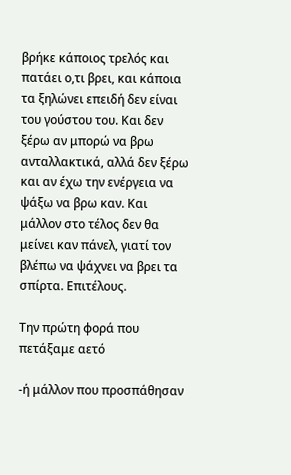βρήκε κάποιος τρελός και πατάει ο,τι βρει, και κάποια τα ξηλώνει επειδή δεν είναι του γούστου του. Και δεν ξέρω αν μπορώ να βρω ανταλλακτικά, αλλά δεν ξέρω και αν έχω την ενέργεια να ψάξω να βρω καν. Και μάλλον στο τέλος δεν θα μείνει καν πάνελ, γιατί τον βλέπω να ψάχνει να βρει τα σπίρτα. Επιτέλους.

Την πρώτη φορά που πετάξαμε αετό

-ή μάλλον που προσπάθησαν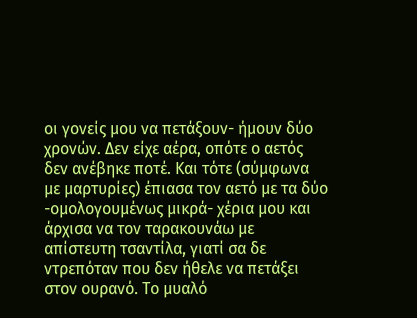οι γονείς μου να πετάξουν- ήμουν δύο χρονών. Δεν είχε αέρα, οπότε ο αετός δεν ανέβηκε ποτέ. Και τότε (σύμφωνα με μαρτυρίες) έπιασα τον αετό με τα δύο -ομολογουμένως μικρά- χέρια μου και άρχισα να τον ταρακουνάω με απίστευτη τσαντίλα, γιατί σα δε ντρεπόταν που δεν ήθελε να πετάξει στον ουρανό. Το μυαλό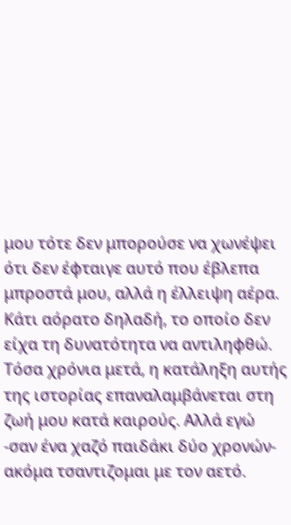μου τότε δεν μπορούσε να χωνέψει ότι δεν έφταιγε αυτό που έβλεπα μπροστά μου, αλλά η έλλειψη αέρα. Κάτι αόρατο δηλαδή, το οποίο δεν είχα τη δυνατότητα να αντιληφθώ. Τόσα χρόνια μετά, η κατάληξη αυτής της ιστορίας επαναλαμβάνεται στη ζωή μου κατά καιρούς. Αλλά εγώ -σαν ένα χαζό παιδάκι δύο χρονών- ακόμα τσαντιζομαι με τον αετό.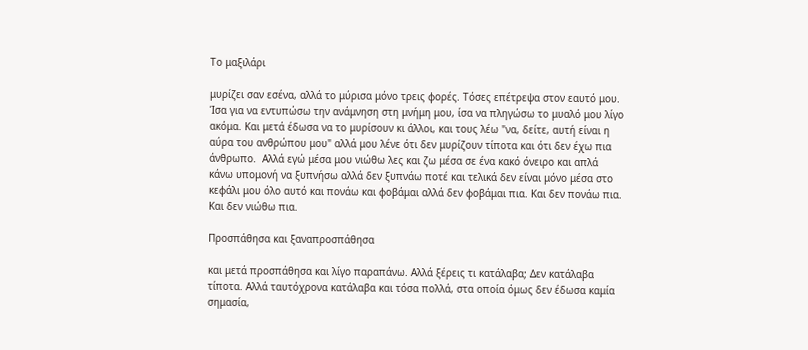Το μαξιλάρι

μυρίζει σαν εσένα, αλλά το μύρισα μόνο τρεις φορές. Τόσες επέτρεψα στον εαυτό μου. Ίσα για να εντυπώσω την ανάμνηση στη μνήμη μου, ίσα να πληγώσω το μυαλό μου λίγο ακόμα. Και μετά έδωσα να το μυρίσουν κι άλλοι, και τους λέω "να, δείτε, αυτή είναι η αύρα του ανθρώπου μου" αλλά μου λένε ότι δεν μυρίζουν τίποτα και ότι δεν έχω πια άνθρωπο.  Αλλά εγώ μέσα μου νιώθω λες και ζω μέσα σε ένα κακό όνειρο και απλά κάνω υπομονή να ξυπνήσω αλλά δεν ξυπνάω ποτέ και τελικά δεν είναι μόνο μέσα στο κεφάλι μου όλο αυτό και πονάω και φοβάμαι αλλά δεν φοβάμαι πια. Και δεν πονάω πια. Και δεν νιώθω πια.

Προσπάθησα και ξαναπροσπάθησα

και μετά προσπάθησα και λίγο παραπάνω. Αλλά ξέρεις τι κατάλαβα; Δεν κατάλαβα τίποτα. Αλλά ταυτόχρονα κατάλαβα και τόσα πολλά, στα οποία όμως δεν έδωσα καμία σημασία,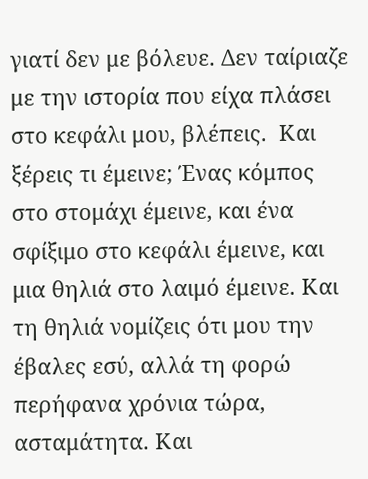γιατί δεν με βόλευε. Δεν ταίριαζε με την ιστορία που είχα πλάσει στο κεφάλι μου, βλέπεις.  Και ξέρεις τι έμεινε; Ένας κόμπος στο στομάχι έμεινε, και ένα σφίξιμο στο κεφάλι έμεινε, και μια θηλιά στο λαιμό έμεινε. Και τη θηλιά νομίζεις ότι μου την έβαλες εσύ, αλλά τη φορώ περήφανα χρόνια τώρα, ασταμάτητα. Και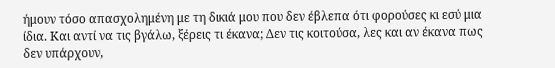ήμουν τόσο απασχολημένη με τη δικιά μου που δεν έβλεπα ότι φορούσες κι εσύ μια ίδια. Και αντί να τις βγάλω, ξέρεις τι έκανα; Δεν τις κοιτούσα, λες και αν έκανα πως δεν υπάρχουν,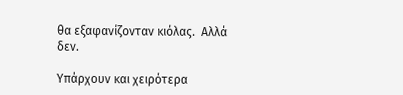θα εξαφανίζονταν κιόλας.  Αλλά δεν.

Υπάρχουν και χειρότερα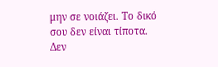μην σε νοιάζει. Το δικό σου δεν είναι τίποτα. Δεν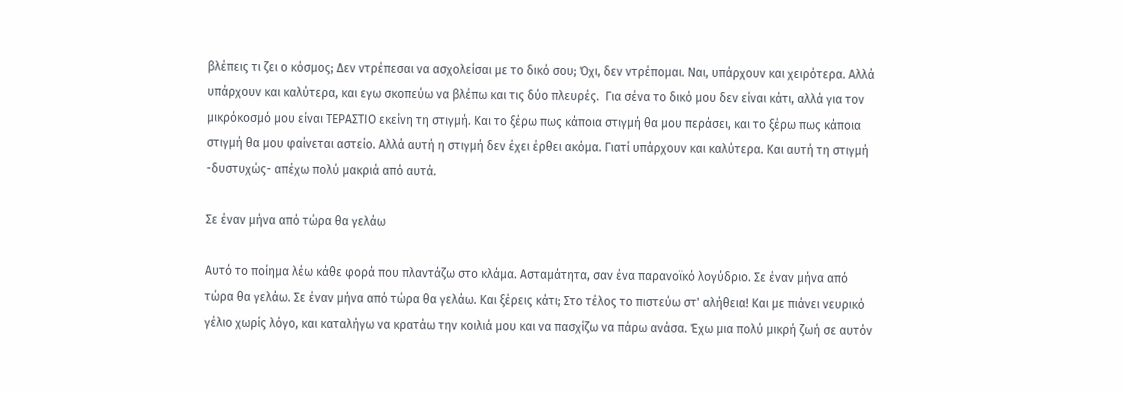βλέπεις τι ζει ο κόσμος; Δεν ντρέπεσαι να ασχολείσαι με το δικό σου; Όχι, δεν ντρέπομαι. Ναι, υπάρχουν και χειρότερα. Αλλά υπάρχουν και καλύτερα, και εγω σκοπεύω να βλέπω και τις δύο πλευρές.  Για σένα το δικό μου δεν είναι κάτι, αλλά για τον μικρόκοσμό μου είναι ΤΕΡΑΣΤΙΟ εκείνη τη στιγμή. Και το ξέρω πως κάποια στιγμή θα μου περάσει, και το ξέρω πως κάποια στιγμή θα μου φαίνεται αστείο. Αλλά αυτή η στιγμή δεν έχει έρθει ακόμα. Γιατί υπάρχουν και καλύτερα. Και αυτή τη στιγμή -δυστυχώς- απέχω πολύ μακριά από αυτά.

Σε έναν μήνα από τώρα θα γελάω

Αυτό το ποίημα λέω κάθε φορά που πλαντάζω στο κλάμα. Ασταμάτητα, σαν ένα παρανοϊκό λογύδριο. Σε έναν μήνα από τώρα θα γελάω. Σε έναν μήνα από τώρα θα γελάω. Και ξέρεις κάτι; Στο τέλος το πιστεύω στ' αλήθεια! Και με πιάνει νευρικό γέλιο χωρίς λόγο, και καταλήγω να κρατάω την κοιλιά μου και να πασχίζω να πάρω ανάσα. Έχω μια πολύ μικρή ζωή σε αυτόν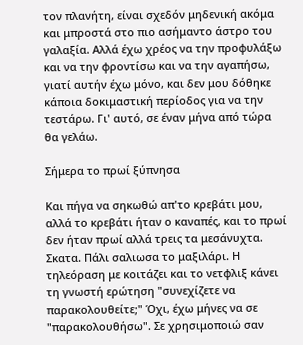τον πλανήτη, είναι σχεδόν μηδενική ακόμα και μπροστά στο πιο ασήμαντο άστρο του γαλαξία. Αλλά έχω χρέος να την προφυλάξω και να την φροντίσω και να την αγαπήσω, γιατί αυτήν έχω μόνο, και δεν μου δόθηκε κάποια δοκιμαστική περίοδος για να την τεστάρω. Γι' αυτό, σε έναν μήνα από τώρα θα γελάω.

Σήμερα το πρωί ξύπνησα

Και πήγα να σηκωθώ απ'το κρεβάτι μου, αλλά το κρεβάτι ήταν ο καναπές, και το πρωί δεν ήταν πρωί αλλά τρεις τα μεσάνυχτα. Σκατα. Πάλι σαλιωσα το μαξιλάρι. Η τηλεόραση με κοιτάζει και το νετφλιξ κάνει τη γνωστή ερώτηση "συνεχίζετε να παρακολουθείτε;" Όχι, έχω μήνες να σε "παρακολουθήσω". Σε χρησιμοποιώ σαν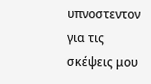υπνοστεντον για τις σκέψεις μου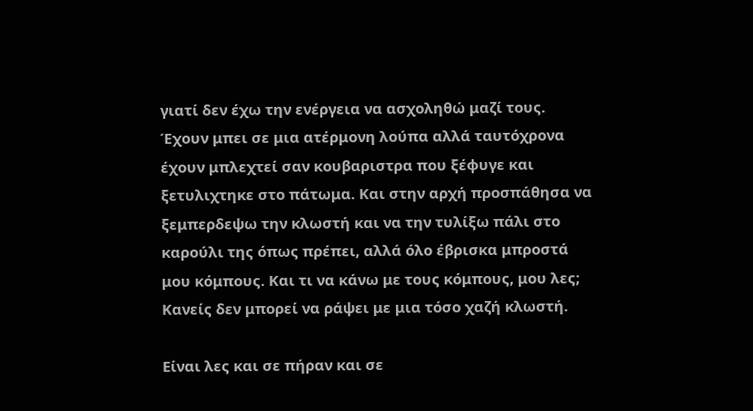γιατί δεν έχω την ενέργεια να ασχοληθώ μαζί τους. Έχουν μπει σε μια ατέρμονη λούπα αλλά ταυτόχρονα έχουν μπλεχτεί σαν κουβαριστρα που ξέφυγε και ξετυλιχτηκε στο πάτωμα. Και στην αρχή προσπάθησα να ξεμπερδεψω την κλωστή και να την τυλίξω πάλι στο καρούλι της όπως πρέπει, αλλά όλο έβρισκα μπροστά μου κόμπους. Και τι να κάνω με τους κόμπους, μου λες; Κανείς δεν μπορεί να ράψει με μια τόσο χαζή κλωστή.

Είναι λες και σε πήραν και σε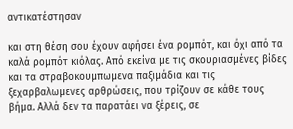αντικατέστησαν

και στη θέση σου έχουν αφήσει ένα ρομπότ, και όχι από τα καλά ρομπότ κιόλας. Από εκείνα με τις σκουριασμένες βίδες και τα στραβοκουμπωμενα παξιμάδια και τις ξεχαρβαλωμενες αρθρώσεις, που τρίζουν σε κάθε τους βήμα. Αλλά δεν τα παρατάει να ξέρεις, σε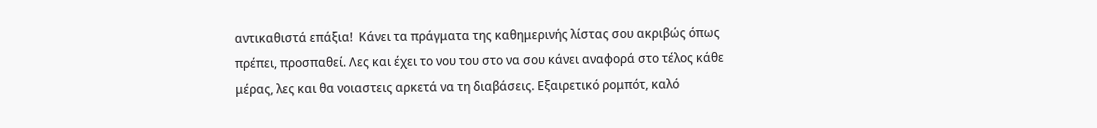αντικαθιστά επάξια!  Κάνει τα πράγματα της καθημερινής λίστας σου ακριβώς όπως πρέπει, προσπαθεί. Λες και έχει το νου του στο να σου κάνει αναφορά στο τέλος κάθε μέρας, λες και θα νοιαστεις αρκετά να τη διαβάσεις. Εξαιρετικό ρομπότ, καλό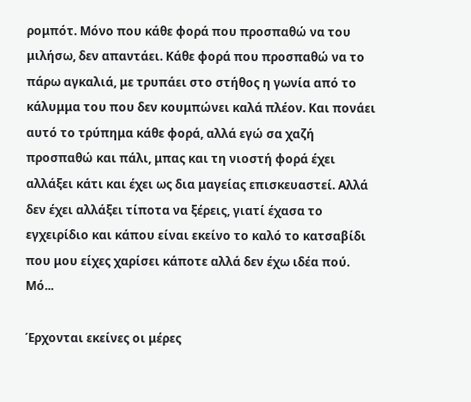ρομπότ. Μόνο που κάθε φορά που προσπαθώ να του μιλήσω, δεν απαντάει. Κάθε φορά που προσπαθώ να το πάρω αγκαλιά, με τρυπάει στο στήθος η γωνία από το κάλυμμα του που δεν κουμπώνει καλά πλέον. Και πονάει αυτό το τρύπημα κάθε φορά, αλλά εγώ σα χαζή προσπαθώ και πάλι, μπας και τη νιοστή φορά έχει αλλάξει κάτι και έχει ως δια μαγείας επισκευαστεί. Αλλά δεν έχει αλλάξει τίποτα να ξέρεις, γιατί έχασα το εγχειρίδιο και κάπου είναι εκείνο το καλό το κατσαβίδι που μου είχες χαρίσει κάποτε αλλά δεν έχω ιδέα πού. Μό...

Έρχονται εκείνες οι μέρες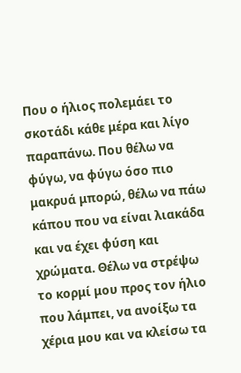Που ο ήλιος πολεμάει το σκοτάδι κάθε μέρα και λίγο παραπάνω. Που θέλω να φύγω, να φύγω όσο πιο μακρυά μπορώ, θέλω να πάω κάπου που να είναι λιακάδα και να έχει φύση και χρώματα. Θέλω να στρέψω το κορμί μου προς τον ήλιο που λάμπει, να ανοίξω τα χέρια μου και να κλείσω τα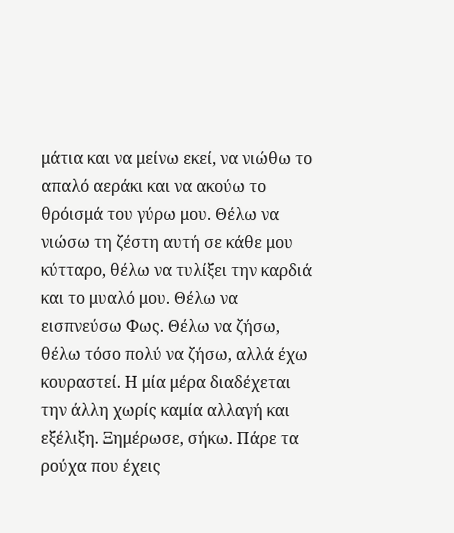μάτια και να μείνω εκεί, να νιώθω το απαλό αεράκι και να ακούω το θρόισμά του γύρω μου. Θέλω να νιώσω τη ζέστη αυτή σε κάθε μου κύτταρο, θέλω να τυλίξει την καρδιά και το μυαλό μου. Θέλω να εισπνεύσω Φως. Θέλω να ζήσω, θέλω τόσο πολύ να ζήσω, αλλά έχω κουραστεί. Η μία μέρα διαδέχεται την άλλη χωρίς καμία αλλαγή και εξέλιξη. Ξημέρωσε, σήκω. Πάρε τα ρούχα που έχεις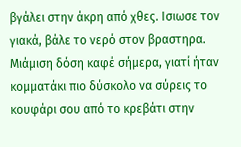βγάλει στην άκρη από χθες. Ισιωσε τον γιακά, βάλε το νερό στον βραστηρα. Μιάμιση δόση καφέ σήμερα, γιατί ήταν κομματάκι πιο δύσκολο να σύρεις το κουφάρι σου από το κρεβάτι στην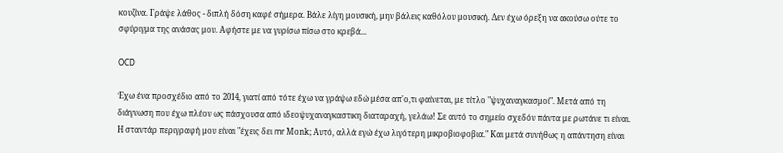κουζίνα. Γράψε λάθος - διπλή δόση καφέ σήμερα. Βάλε λίγη μουσική, μην βάλεις καθόλου μουσική. Δεν έχω όρεξη να ακούσω ούτε το σφύριγμα της ανάσας μου. Αφήστε με να γυρίσω πίσω στο κρεβά...

OCD

Έχω ένα προσχέδιο από το 2014, γιατί από τότε έχω να γράψω εδώ μέσα απ'ο,τι φαίνεται, με τίτλο "ψυχαναγκασμοί". Μετά από τη διάγνωση που έχω πλέον ως πάσχουσα από ιδεοψυχαναγκαστικη διαταραχή, γελάω! Σε αυτό το σημείο σχεδόν πάντα με ρωτάνε τι είναι. Η σταντάρ περιγραφή μου είναι "έχεις δει mr Μοnk; Αυτό, αλλά εγώ έχω λιγότερη μικροβιοφοβια." Και μετά συνήθως η απάντηση είναι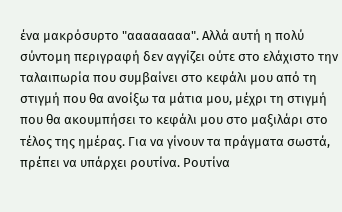ένα μακρόσυρτο "αααααααα". Αλλά αυτή η πολύ σύντομη περιγραφή δεν αγγίζει ούτε στο ελάχιστο την ταλαιπωρία που συμβαίνει στο κεφάλι μου από τη στιγμή που θα ανοίξω τα μάτια μου, μέχρι τη στιγμή που θα ακουμπήσει το κεφάλι μου στο μαξιλάρι στο τέλος της ημέρας. Για να γίνουν τα πράγματα σωστά, πρέπει να υπάρχει ρουτίνα. Ρουτίνα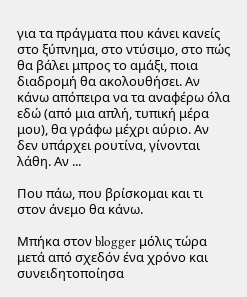για τα πράγματα που κάνει κανείς στο ξύπνημα, στο ντύσιμο, στο πώς θα βάλει μπρος το αμάξι, ποια διαδρομή θα ακολουθήσει. Αν κάνω απόπειρα να τα αναφέρω όλα εδώ (από μια απλή, τυπική μέρα μου), θα γράφω μέχρι αύριο. Αν δεν υπάρχει ρουτίνα, γίνονται λάθη. Αν ...

Που πάω, που βρίσκομαι και τι στον άνεμο θα κάνω.

Μπήκα στον blogger μόλις τώρα μετά από σχεδόν ένα χρόνο και συνειδητοποίησα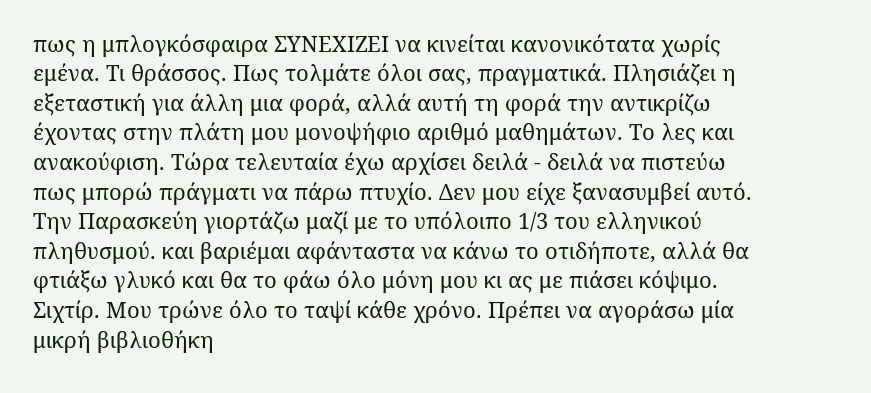πως η μπλογκόσφαιρα ΣΥΝΕΧΙΖΕΙ να κινείται κανονικότατα χωρίς εμένα. Τι θράσσος. Πως τολμάτε όλοι σας, πραγματικά. Πλησιάζει η εξεταστική για άλλη μια φορά, αλλά αυτή τη φορά την αντικρίζω έχοντας στην πλάτη μου μονοψήφιο αριθμό μαθημάτων. Το λες και ανακούφιση. Τώρα τελευταία έχω αρχίσει δειλά - δειλά να πιστεύω πως μπορώ πράγματι να πάρω πτυχίο. Δεν μου είχε ξανασυμβεί αυτό. Την Παρασκεύη γιορτάζω μαζί με το υπόλοιπο 1/3 του ελληνικού πληθυσμού. και βαριέμαι αφάνταστα να κάνω το οτιδήποτε, αλλά θα φτιάξω γλυκό και θα το φάω όλο μόνη μου κι ας με πιάσει κόψιμο. Σιχτίρ. Μου τρώνε όλο το ταψί κάθε χρόνο. Πρέπει να αγοράσω μία μικρή βιβλιοθήκη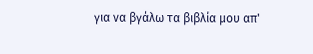για να βγάλω τα βιβλία μου απ'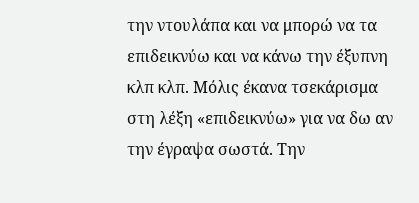την ντουλάπα και να μπορώ να τα επιδεικνύω και να κάνω την έξυπνη κλπ κλπ. Μόλις έκανα τσεκάρισμα στη λέξη «επιδεικνύω» για να δω αν την έγραψα σωστά. Την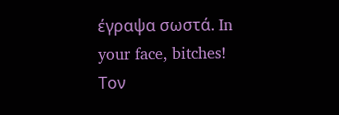έγραψα σωστά. In your face, bitches! Τον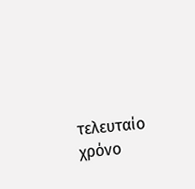τελευταίο χρόνο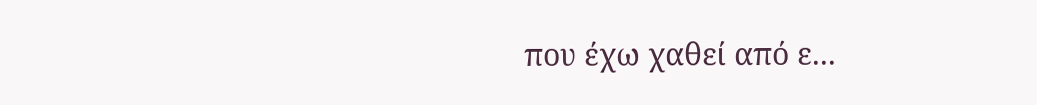που έχω χαθεί από ε...